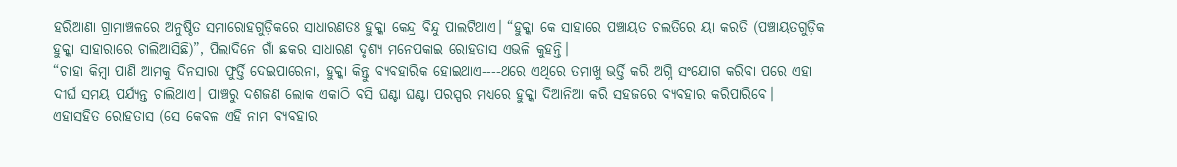ହରିଆଣା ଗ୍ରାମାଞ୍ଚଳରେ ଅନୁଷ୍ଠିତ ସମାରୋହଗୁଡ଼ିକରେ ସାଧାରଣତଃ ହୁକ୍କା କେନ୍ଦ୍ର ବିନ୍ଦୁ ପାଲଟିଥାଏ। “ହୁକ୍କା କେ ସାହାରେ ପଞ୍ଚାୟତ ଚଲତିରେ ୟା କରତି (ପଞ୍ଚାୟତଗୁଡ଼ିକ ହୁକ୍କା ସାହାରାରେ ଚାଲିଆସିଛି)”, ପିଲାଦିନେ ଗାଁ ଛକର ସାଧାରଣ ଦୃଶ୍ୟ ମନେପକାଇ ରୋହତାସ ଏଭଳି କୁହନ୍ତି।
“ଚାହା କିମ୍ୱା ପାଣି ଆମକୁ ଦିନସାରା ଫୁର୍ତ୍ତି ଦେଇପାରେନା, ହୁକ୍କା କିନ୍ତୁ ବ୍ୟବହାରିକ ହୋଇଥାଏ----ଥରେ ଏଥିରେ ତମାଖୁ ଭର୍ତ୍ତି କରି ଅଗ୍ନି ସଂଯୋଗ କରିବା ପରେ ଏହା ଦୀର୍ଘ ସମୟ ପର୍ଯ୍ୟନ୍ତ ଚାଲିଥାଏ। ପାଞ୍ଚରୁ ଦଶଜଣ ଲୋକ ଏକାଠି ବସି ଘଣ୍ଟା ଘଣ୍ଟା ପରସ୍ପର ମଧ୍ୟରେ ହୁକ୍କା ଦିଆନିଆ କରି ସହଜରେ ବ୍ୟବହାର କରିପାରିବେ। ଏହାସହିତ ରୋହତାସ (ସେ କେବଳ ଏହି ନାମ ବ୍ୟବହାର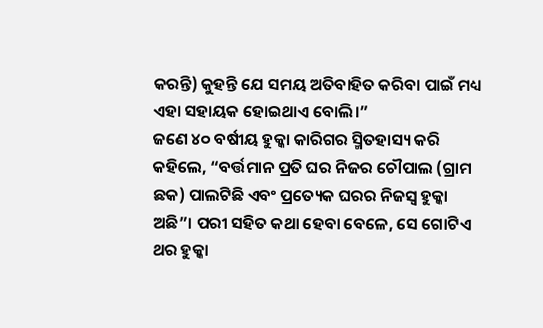କରନ୍ତି) କୁହନ୍ତି ଯେ ସମୟ ଅତିବାହିତ କରିବା ପାଇଁ ମଧ୍ୟ ଏହା ସହାୟକ ହୋଇଥାଏ ବୋଲି।”
ଜଣେ ୪୦ ବର୍ଷୀୟ ହୁକ୍କା କାରିଗର ସ୍ମିତହାସ୍ୟ କରି କହିଲେ, “ବର୍ତ୍ତମାନ ପ୍ରତି ଘର ନିଜର ଚୌପାଲ (ଗ୍ରାମ ଛକ) ପାଲଟିଛି ଏବଂ ପ୍ରତ୍ୟେକ ଘରର ନିଜସ୍ୱ ହୁକ୍କା ଅଛି”। ପରୀ ସହିତ କଥା ହେବା ବେଳେ, ସେ ଗୋଟିଏ ଥର ହୁକ୍କା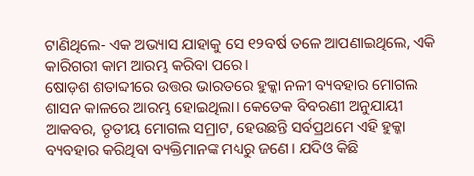ଟାଣିଥିଲେ- ଏକ ଅଭ୍ୟାସ ଯାହାକୁ ସେ ୧୨ବର୍ଷ ତଳେ ଆପଣାଇଥିଲେ, ଏକି କାରିଗରୀ କାମ ଆରମ୍ଭ କରିବା ପରେ।
ଷୋଡ଼ଶ ଶତାବ୍ଦୀରେ ଉତ୍ତର ଭାରତରେ ହୁକ୍କା ନଳୀ ବ୍ୟବହାର ମୋଗଲ ଶାସନ କାଳରେ ଆରମ୍ଭ ହୋଇଥିଲା। କେତେକ ବିବରଣୀ ଅନୁଯାୟୀ ଆକବର, ତୃତୀୟ ମୋଗଲ ସମ୍ରାଟ, ହେଉଛନ୍ତି ସର୍ବପ୍ରଥମେ ଏହି ହୁକ୍କା ବ୍ୟବହାର କରିଥିବା ବ୍ୟକ୍ତିମାନଙ୍କ ମଧ୍ୟରୁ ଜଣେ। ଯଦିଓ କିଛି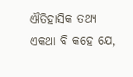ଐତିହାସିକ ତଥ୍ୟ ଏକଥା ବି କହେ ଯେ,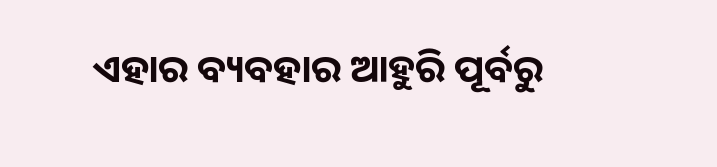ଏହାର ବ୍ୟବହାର ଆହୁରି ପୂର୍ବରୁ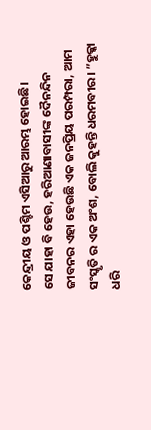କେନ୍ଦ୍ରୀୟ ଓ ପଶ୍ଚିମ ଏସିଆରୁ ଆରମ୍ଭ ହୋଇଛି।
ସେ ଯାହା ବି ହେଉ, ହରିଆଣାବାସୀଙ୍କ ଦୈନନ୍ଦିନ ଜୀବନର ଏହା ହେଉଛି ଏକ ଜନପ୍ରିୟ ପରମ୍ପରା, ଆମ ସଂସ୍କୃତି ର ଏକ ଅଂଶ, ବୋଲି କୁହନ୍ତି ଧରମବୀର। ”ହୁକ୍କା ଧରି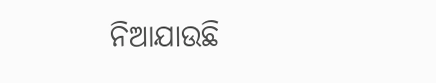ନିଆଯାଉଛି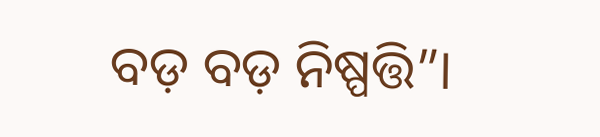ବଡ଼ ବଡ଼ ନିଷ୍ପତ୍ତି”।